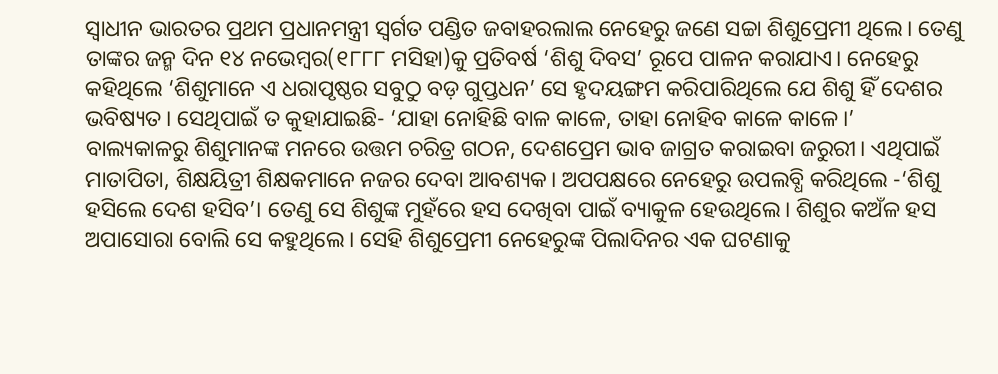ସ୍ବାଧୀନ ଭାରତର ପ୍ରଥମ ପ୍ରଧାନମନ୍ତ୍ରୀ ସ୍ବର୍ଗତ ପଣ୍ଡିତ ଜବାହରଲାଲ ନେହେରୁ ଜଣେ ସଚ୍ଚା ଶିଶୁପ୍ରେମୀ ଥିଲେ। ତେଣୁ ତାଙ୍କର ଜନ୍ମ ଦିନ ୧୪ ନଭେମ୍ବର(୧୮୮୮ ମସିହା)କୁ ପ୍ରତିବର୍ଷ ‘ଶିଶୁ ଦିବସ’ ରୂପେ ପାଳନ କରାଯାଏ। ନେହେରୁ କହିଥିଲେ ‘ଶିଶୁମାନେ ଏ ଧରାପୃଷ୍ଠର ସବୁଠୁ ବଡ଼ ଗୁପ୍ତଧନ’ ସେ ହୃଦୟଙ୍ଗମ କରିପାରିଥିଲେ ଯେ ଶିଶୁ ହିଁ ଦେଶର ଭବିଷ୍ୟତ। ସେଥିପାଇଁ ତ କୁହାଯାଇଛି- ‘ଯାହା ନୋହିଛି ବାଳ କାଳେ, ତାହା ନୋହିବ କାଳେ କାଳେ।’
ବାଲ୍ୟକାଳରୁ ଶିଶୁମାନଙ୍କ ମନରେ ଉତ୍ତମ ଚରିତ୍ର ଗଠନ, ଦେଶପ୍ରେମ ଭାବ ଜାଗ୍ରତ କରାଇବା ଜରୁରୀ। ଏଥିପାଇଁ ମାତାପିତା, ଶିକ୍ଷୟିତ୍ରୀ ଶିକ୍ଷକମାନେ ନଜର ଦେବା ଆବଶ୍ୟକ। ଅପପକ୍ଷରେ ନେହେରୁ ଉପଲବ୍ଧି କରିଥିଲେ -‘ଶିଶୁ ହସିଲେ ଦେଶ ହସିବ’। ତେଣୁ ସେ ଶିଶୁଙ୍କ ମୁହଁରେ ହସ ଦେଖିବା ପାଇଁ ବ୍ୟାକୁଳ ହେଉଥିଲେ। ଶିଶୁର କଅଁଳ ହସ ଅପାସୋରା ବୋଲି ସେ କହୁଥିଲେ। ସେହି ଶିଶୁପ୍ରେମୀ ନେହେରୁଙ୍କ ପିଲାଦିନର ଏକ ଘଟଣାକୁ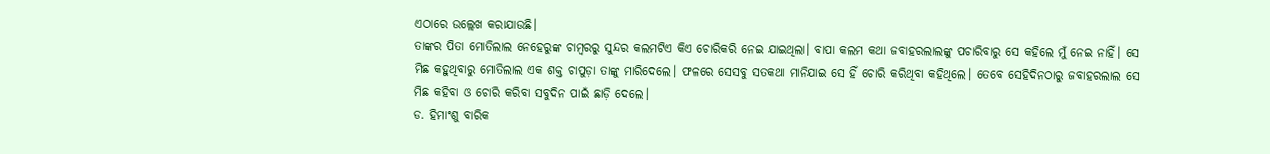ଏଠାରେ ଉଲ୍ଲେଖ କରାଯାଉଛି।
ତାଙ୍କର ପିତା ମୋତିଲାଲ ନେହେରୁଙ୍କ ଚାମ୍ବରରୁ ସୁନ୍ଦର କଲମଟିଏ କିଏ ଚୋରିକରି ନେଇ ଯାଇଥିଲା। ବାପା କଲମ କଥା ଜବାହରଲାଲଙ୍କୁ ପଚାରିବାରୁ ସେ କହିଲେ ମୁଁ ନେଇ ନାହିଁ। ସେ ମିଛ କହୁଥିବାରୁ ମୋତିଲାଲ ଏକ ଶକ୍ତ ଚାପୁଡ଼ା ତାଙ୍କୁ ମାରିଦେଲେ। ଫଳରେ ସେସବୁ ସତକଥା ମାନିଯାଇ ସେ ହିଁ ଚୋରି କରିଥିବା କହିଥିଲେ। ତେବେ ସେହିଦିନଠାରୁ ଜବାହରଲାଲ ସେ ମିଛ କହିବା ଓ ଚୋରି କରିବା ସବୁଦିନ ପାଇଁ ଛାଡ଼ି ଦେଲେ।
ଡ. ହିମାଂଶୁ ବାରିକ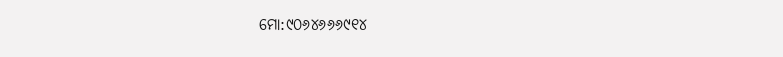ମୋ:୯୦୬୪୬୬୬୯୧୪